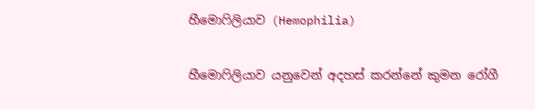හීමොෆිලියාව (Hemophilia)

හීමොෆිලියාව යනුවෙන් අදහස් කරන්නේ කුමන රෝගී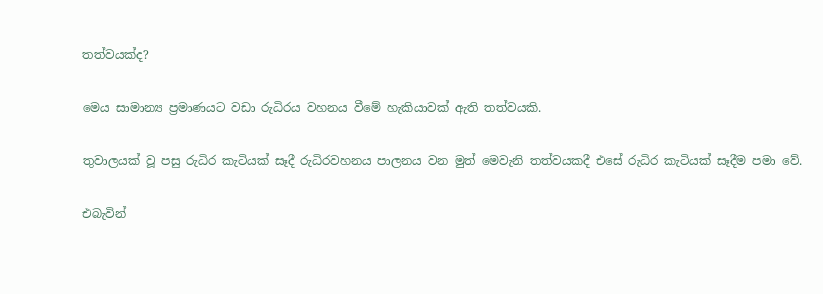තත්වයක්ද?

මෙය සාමාන්‍ය ප්‍රමාණයට වඩා රුධිරය වහනය වීමේ හැකියාවක් ඇති තත්වයකි.

තුවාලයක් වූ පසු රුධිර කැටියක් සෑදී රුධිරවහනය පාලනය වන මුත් මෙවැනි තත්වයකදී එසේ රුධිර කැටියක් සෑදීම පමා වේ.

එබැවින්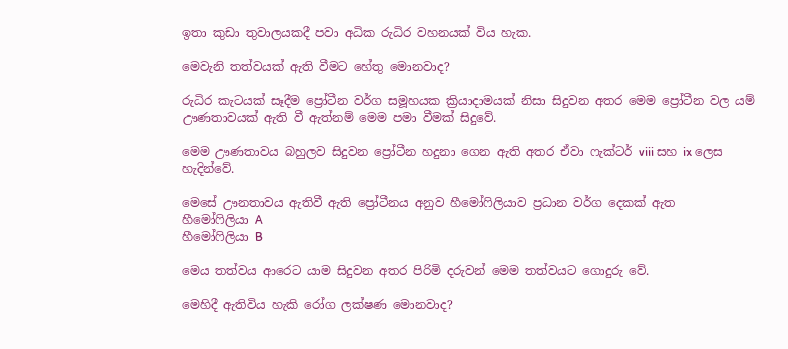ඉතා කුඩා තුවාලයකදී පවා අධික රුධිර වහනයක් විය හැක.

මෙවැනි තත්වයක් ඇති වීමට හේතු මොනවාද?

රුධිර කැටයක් සෑදීම ප්‍රෝටීන වර්ග සමූහයක ක්‍රියාදාමයක් නිසා සිදුවන අතර මෙම ප්‍රෝටීන වල යම් ඌණතාවයක් ඇති වී ඇත්නම් මෙම පමා වීමක් සිදුවේ.

මෙම ඌණතාවය බහුලව සිදුවන ප්‍රෝටීන හදුනා ගෙන ඇති අතර ඒවා ෆැක්ටර් viii සහ ix ලෙස හැදින්වේ.

මෙසේ ඌනතාවය ඇතිවී ඇති ප්‍රෝටීනය අනුව හීමෝෆිලියාව ප්‍රධාන වර්ග දෙකක් ඇත
හීමෝෆිලියා A
හීමෝෆිලියා B

මෙය තත්වය ආරෙට යාම සිදුවන අතර පිරිමි දරුවන් මෙම තත්වයට ගොදුරු වේ.

මෙහිදී ඇතිවිය හැකි රෝග ලක්ෂණ මොනවාද?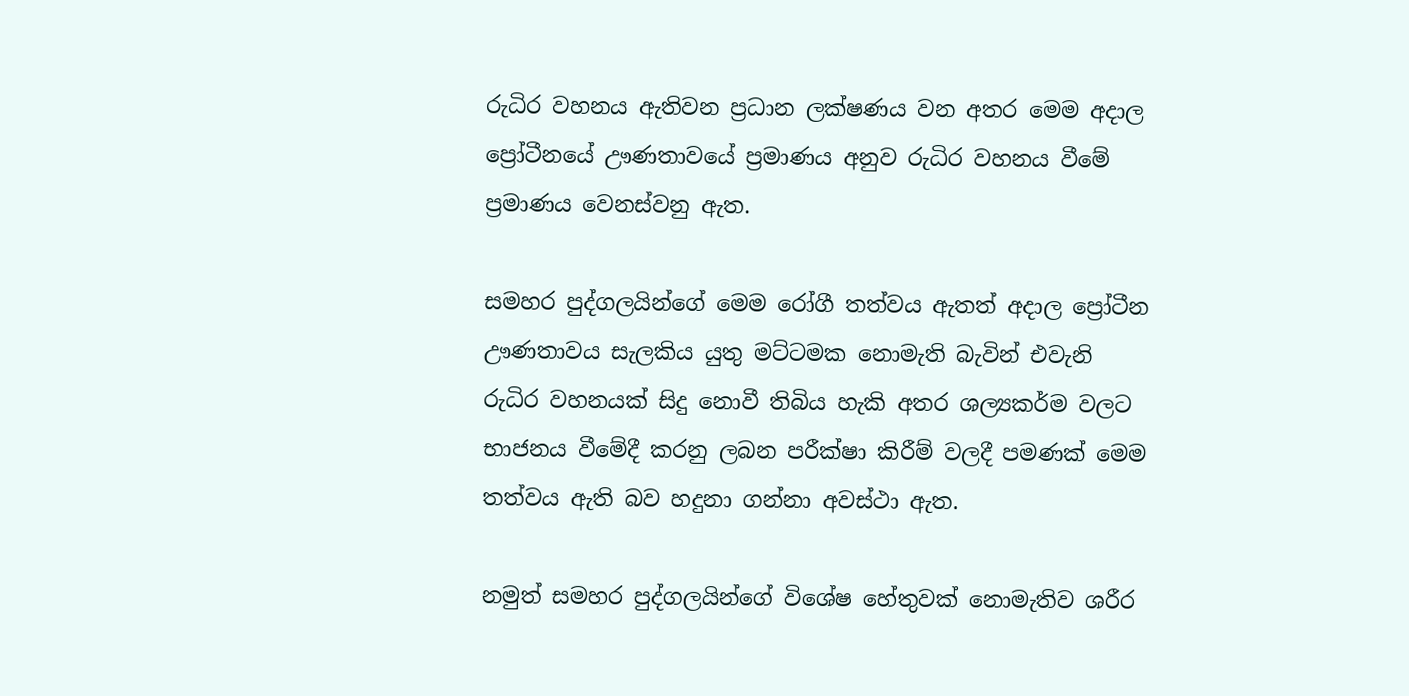රුධිර වහනය ඇතිවන ප්‍රධාන ලක්ෂණය වන අතර මෙම අදාල ප්‍රෝටීනයේ ඌණතාවයේ ප්‍රමාණය අනුව රුධිර වහනය වීමේ ප්‍රමාණය වෙනස්වනු ඇත.

සමහර පුද්ගලයින්ගේ මෙම රෝගී තත්වය ඇතත් අදාල ප්‍රෝටීන ඌණතාවය සැලකිය යුතු මට්ටමක නොමැති බැවින් එවැනි රුධිර වහනයක් සිදු නොවී තිබිය හැකි අතර ශල්‍යකර්ම වලට භාජනය වීමේදී කරනු ලබන පරීක්ෂා කිරීම් වලදී පමණක් මෙම තත්වය ඇති බව හදුනා ගන්නා අවස්ථා ඇත.

නමුත් සමහර පුද්ගලයින්ගේ විශේෂ හේතුවක් නොමැතිව ශරීර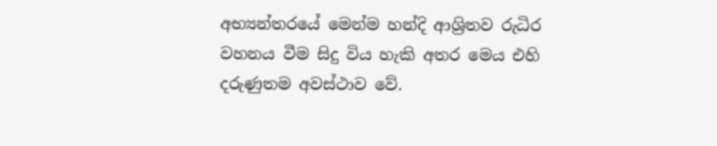අභ්‍යන්තරයේ මෙන්ම හන්දි ආශ්‍රිතව රුධිර වහනය වීම සිදු විය හැකි අතර මෙය එහි දරුණුතම අවස්ථාව වේ.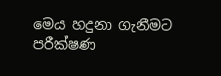මෙය හදුනා ගැනීමට පරීක්ෂණ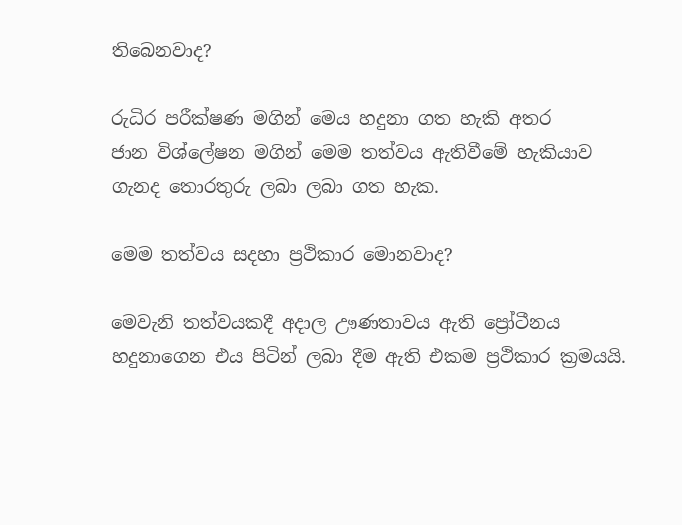තිබෙනවාද?

රුධිර පරීක්ෂණ මගින් මෙය හදුනා ගත හැකි අතර
ජාන විශ්ලේෂන මගින් මෙම තත්වය ඇතිවීමේ හැකියාව ගැනද තොරතුරු ලබා ලබා ගත හැක.

මෙම තත්වය සදහා ප්‍රථිකාර මොනවාද?

මෙවැනි තත්වයකදී අදාල ඌණතාවය ඇති ප්‍රෝටීනය හදුනාගෙන එය පිටින් ලබා දීම ඇති එකම ප්‍රථිකාර ක්‍රමයයි.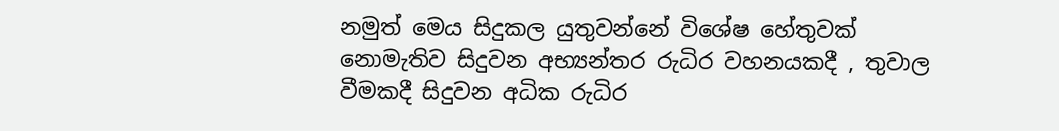නමුත් මෙය සිදුකල යුතුවන්නේ විශේෂ හේතුවක් නොමැතිව සිදුවන අභ්‍යන්තර රුධිර වහනයකදී , තුවාල වීමකදී සිදුවන අධික රුධිර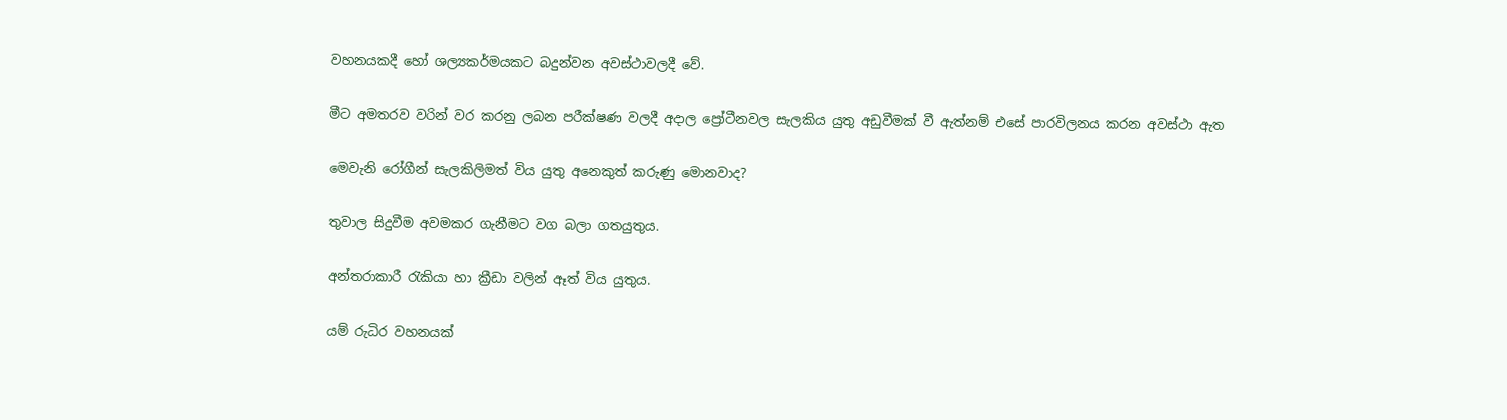වහනයකදී හෝ ශල්‍යකර්මයකට බදුන්වන අවස්ථාවලදී වේ.

මීට අමතරව වරින් වර කරනු ලබන පරීක්ෂණ වලදී අදාල ප්‍රෝටීනවල සැලකිය යුතු අඩුවීමක් වී ඇත්නම් එසේ පාරවිලනය කරන අවස්ථා ඇත

මෙවැනි රෝගීන් සැලකිලිමත් විය යුතු අනෙකුත් කරුණු මොනවාද?

තුවාල සිදුවීම අවමකර ගැනීමට වග බලා ගතයුතුය.

අන්තරාකාරී රැකියා හා ක්‍රීඩා වලින් ඈත් විය යුතුය.

යම් රුධිර වහනයක්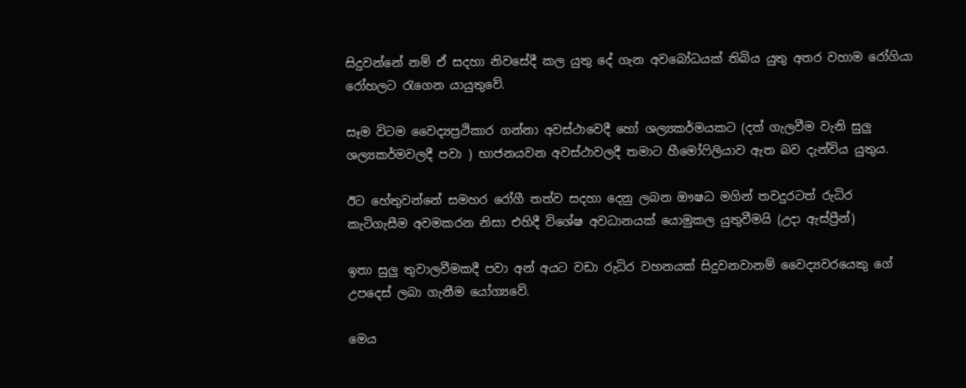සිදුවන්නේ නම් ඒ සදහා නිවසේදී කල යුතු දේ ගැන අවබෝධයක් තිබිය යුතු අතර වහාම රෝගියා රෝහලට රැගෙන යායුතුවේ.

සෑම විටම වෛද්‍යප්‍රථිකාර ගන්නා අවස්ථාවෙදී හෝ ශල්‍යකර්මයකට (දත් ගැලවීම වැනි සුලු ශල්‍යකර්මවලදී පවා ) භාජනයවන අවස්ථාවලදී තමාට හීමෝෆිලියාව ඇත බව දැන්විය යුතුය.

ඊට හේතුවන්නේ සමහර රෝගී තත්ව සදහා දෙනු ලබන ඖෂධ මගින් තවදුරටත් රුධිර කැටිගැසීම අවමකරන නිසා එහිදී විශේෂ අවධානයක් යොමුකල යුතුවීමයි (උදා ඇස්ප්‍රීන්)

ඉතා සුලු තුවාලවීමකදී පවා අන් අයට වඩා රුධිර වහනයක් සිදුවනවානම් වෛද්‍යවරයෙකු ගේ උපදෙස් ලබා ගැනීම යෝග්‍යවේ.

මෙය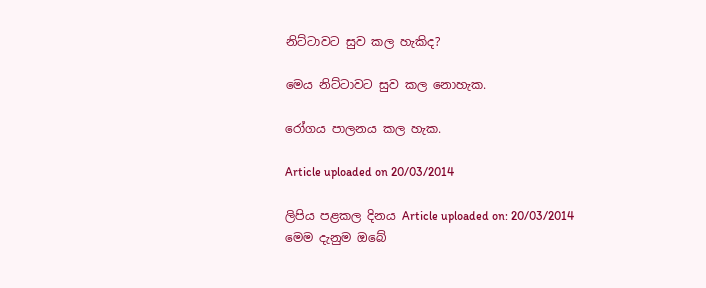නිට්ටාවට සුව කල හැකිද?

මෙය නිට්ටාවට සුව කල නොහැක.

රෝගය පාලනය කල හැක.

Article uploaded on 20/03/2014

ලිපිය පළකල දිනය Article uploaded on: 20/03/2014
මෙම දැනුම ඔබේ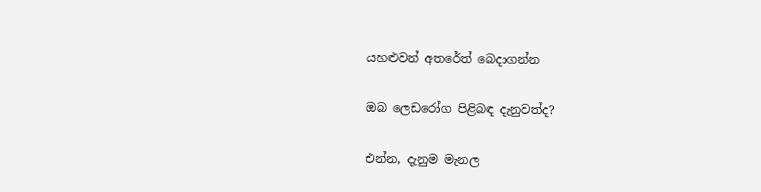යහළුවන් අතරේත් බෙදාගන්න

ඔබ ලෙඩරෝග පිළිබඳ දැනුවත්ද?

එන්න, දැනුම මැනල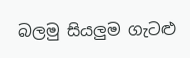බලමු සියලුම ගැටළු